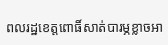ពលរដ្ឋខេត្តពោធិ៍សាត់បារម្ភខ្លាចអា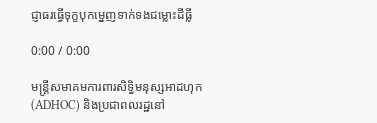ជ្ញាធរធ្វើទុក្ខបុកម្នេញទាក់ទងជម្លោះដីធ្លី

0:00 / 0:00

មន្ត្រីសមាគមការពារសិទ្ធិមនុស្សអាដហុក (ADHOC) និងប្រជាពលរដ្ឋនៅ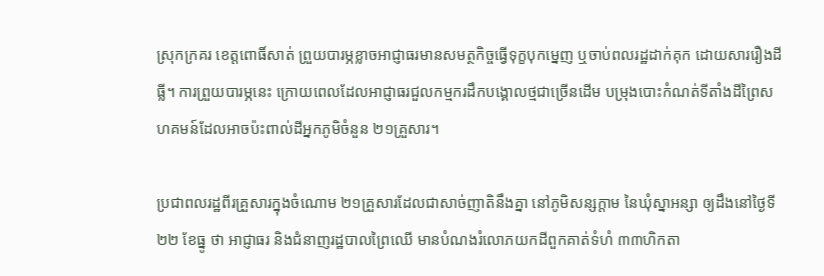ស្រុកក្រគរ ខេត្តពោធិ៍សាត់ ព្រួយបារម្ភខ្លាចអាជ្ញាធរមានសមត្ថកិច្ចធ្វើទុក្ខបុកម្នេញ ឬចាប់ពលរដ្ឋដាក់គុក ដោយសាររឿងដីធ្លី។ ការព្រួយបារម្ភនេះ ក្រោយពេលដែលអាជ្ញាធរជួលកម្មករដឹកបង្គោលថ្មជាច្រើនដើម បម្រុងបោះកំណត់ទីតាំងដីព្រៃសហគមន៍ដែលអាចប៉ះពាល់ដីអ្នកភូមិចំនួន ២១គ្រួសារ។

ប្រជាពលរដ្ឋពីរគ្រួសារក្នុងចំណោម ២១គ្រួសារដែលជាសាច់ញាតិនឹងគ្នា នៅភូមិសន្សក្ដាម នៃឃុំស្នាអន្សា ឲ្យដឹងនៅថ្ងៃទី២២ ខែធ្នូ ថា អាជ្ញាធរ និងជំនាញរដ្ឋបាលព្រៃឈើ មានបំណងរំលោភយកដីពួកគាត់ទំហំ ៣៣ហិកតា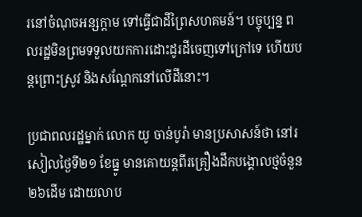រនៅចំណុចអន្សក្ដាម ទៅធ្វើជាដីព្រៃសហគមន៍។ បច្ចុប្បន្ន ពលរដ្ឋមិនព្រមទទួលយកការដោះដូរដីចេញទៅក្រៅទេ ហើយបន្តព្រោះស្រូវ និងសណ្ដែកនៅលើដីនោះ។

ប្រជាពលរដ្ឋម្នាក់ លោក យូ ចាន់បូរ៉ា មានប្រសាសន៍ថា នៅរសៀលថ្ងៃទី២១ ខែធ្នូ មានគោយន្តពីរគ្រឿងដឹកបង្គោលថ្មចំនួន ២៦ដើម ដោយលាប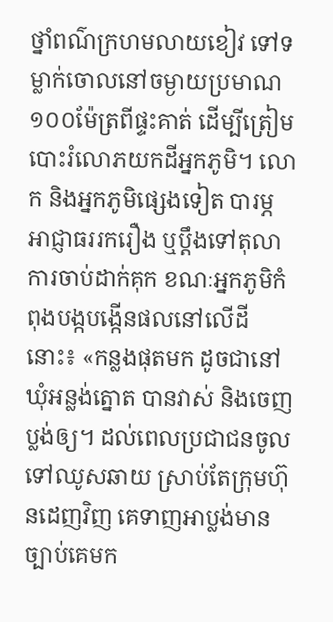ថ្នាំពណ៌ក្រហមលាយខៀវ ទៅទម្លាក់ចោលនៅចម្ងាយប្រមាណ ១០០ម៉ែត្រពីផ្ទះគាត់ ដើម្បីត្រៀមបោះរំលោភយកដីអ្នកភូមិ។ លោក និងអ្នកភូមិផ្សេងទៀត បារម្ភអាជ្ញាធររករឿង ឬប្ដឹងទៅតុលាការចាប់ដាក់គុក ខណៈអ្នកភូមិកំពុងបង្កបង្កើនផលនៅលើដីនោះ៖ «កន្លងផុតមក ដូចជានៅឃុំអន្លង់ត្នោត បានវាស់ និងចេញប្លង់ឲ្យ។ ដល់ពេលប្រជាជនចូលទៅឈូសឆាយ ស្រាប់តែក្រុមហ៊ុនដេញវិញ គេទាញអាប្លង់មានច្បាប់គេមក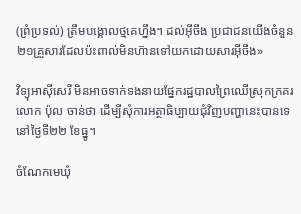(ព្រំប្រទល់) ត្រឹមបង្គោលថ្មគេហ្នឹង។ ដល់អ៊ីចឹង ប្រជាជនយើងចំនួន ២១គ្រួសារដែលប៉ះពាល់មិនហ៊ានទៅយកដោយសារអ៊ីចឹង»

វិទ្យុអាស៊ីសេរី មិនអាចទាក់ទងនាយផ្នែករដ្ឋបាលព្រៃឈើស្រុកក្រគរ លោក ប៉ុល ចាន់ថា ដើម្បីសុំការអត្ថាធិប្បាយជុំវិញបញ្ហានេះបានទេ នៅថ្ងៃទី២២ ខែធ្នូ។

ចំណែកមេឃុំ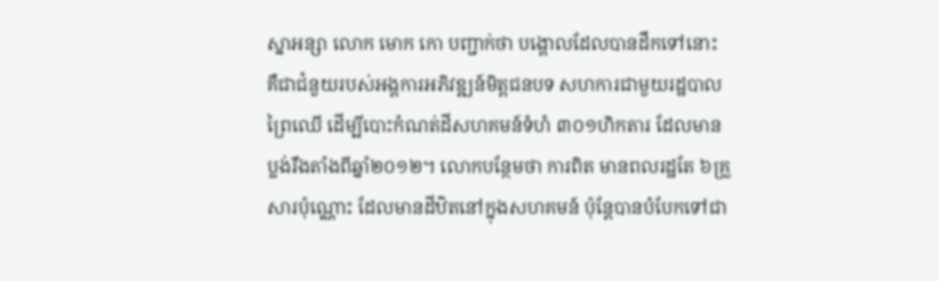ស្នាអន្សា លោក មោក កោ បញ្ជាក់ថា បង្គោលដែលបានដឹកទៅនោះ គឺជាជំនួយរបស់អង្គការអភិវឌ្ឍន៍មិត្តជនបទ សហការជាមួយរដ្ឋបាលព្រៃឈើ ដើម្បីបោះកំណត់ដីសហគមន៍ទំហំ ៣០១ហិកតារ ដែលមានប្លង់រឹងតាំងពីឆ្នាំ២០១២។ លោកបន្ថែមថា ការពិត មានពលរដ្ឋតែ ៦គ្រួសារប៉ុណ្ណោះ ដែលមានដីឋិតនៅក្នុងសហគមន៍ ប៉ុន្តែបានបំបែកទៅជា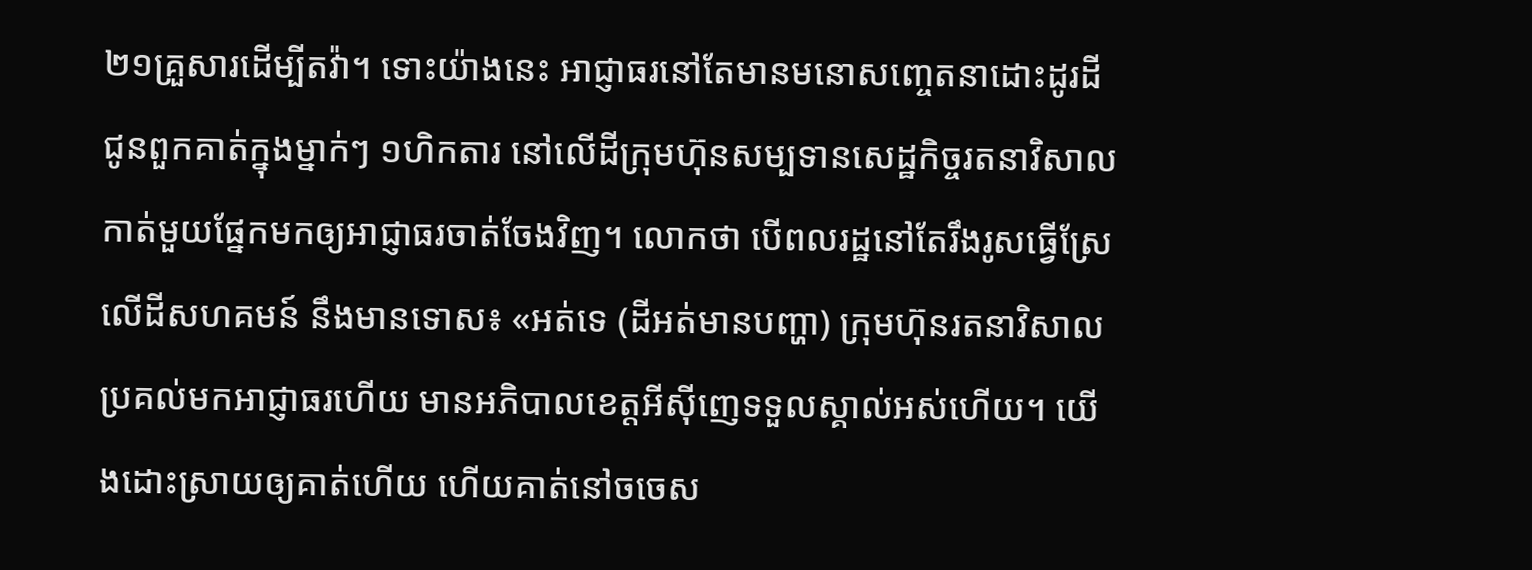២១គ្រួសារដើម្បីតវ៉ា។ ទោះយ៉ាងនេះ អាជ្ញាធរនៅតែមានមនោសញ្ចេតនាដោះដូរដីជូនពួកគាត់ក្នុងម្នាក់ៗ ១ហិកតារ នៅលើដីក្រុមហ៊ុនសម្បទានសេដ្ឋកិច្ចរតនាវិសាល កាត់មួយផ្នែកមកឲ្យអាជ្ញាធរចាត់ចែងវិញ។ លោកថា បើពលរដ្ឋនៅតែរឹងរូសធ្វើស្រែលើដីសហគមន៍ នឹងមានទោស៖ «អត់ទេ (ដីអត់មានបញ្ហា) ក្រុមហ៊ុនរតនាវិសាល ប្រគល់មកអាជ្ញាធរហើយ មានអភិបាលខេត្តអីស៊ីញេទទួលស្គាល់អស់ហើយ។ យើងដោះស្រាយឲ្យគាត់ហើយ ហើយគាត់នៅចចេស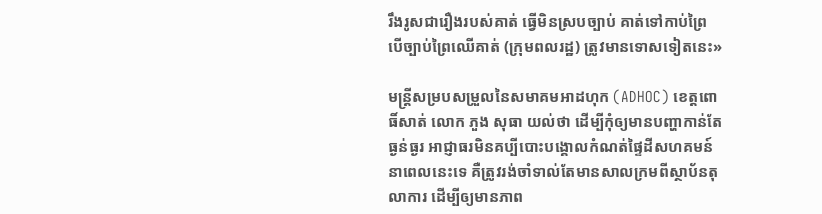រឹងរូសជារឿងរបស់គាត់ ធ្វើមិនស្របច្បាប់ គាត់ទៅកាប់ព្រៃ បើច្បាប់ព្រៃឈើគាត់ (ក្រុមពលរដ្ឋ) ត្រូវមានទោសទៀតនេះ»

មន្ត្រីសម្របសម្រួលនៃសមាគមអាដហុក (ADHOC) ខេត្តពោធិ៍សាត់ លោក ភួង សុធា យល់ថា ដើម្បីកុំឲ្យមានបញ្ហាកាន់តែធ្ងន់ធ្ងរ អាជ្ញាធរមិនគប្បីបោះបង្គោលកំណត់ផ្ទៃដីសហគមន៍នាពេលនេះទេ គឺត្រូវរង់ចាំទាល់តែមានសាលក្រមពីស្ថាប័នតុលាការ ដើម្បីឲ្យមានភាព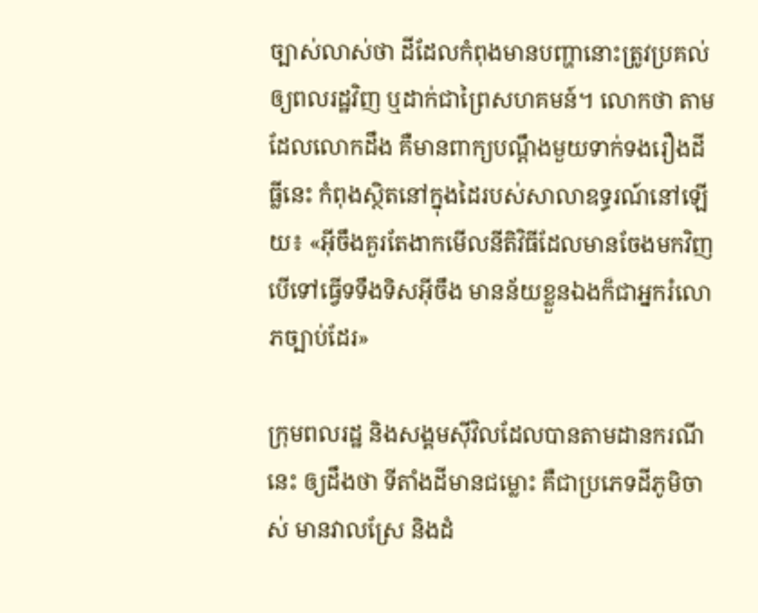ច្បាស់លាស់ថា ដីដែលកំពុងមានបញ្ហានោះត្រូវប្រគល់ឲ្យពលរដ្ឋវិញ ឬដាក់ជាព្រៃសហគមន៍។ លោកថា តាមដែលលោកដឹង គឺមានពាក្យបណ្ដឹងមួយទាក់ទងរឿងដីធ្លីនេះ កំពុងស្ថិតនៅក្នុងដៃរបស់សាលាឧទ្ធរណ៍នៅឡើយ៖ «អ៊ីចឹងគួរតែងាកមើលនីតិវិធីដែលមានចែងមកវិញ បើទៅធ្វើទទឹងទិសអ៊ីចឹង មានន័យខ្លួនឯងក៏ជាអ្នករំលោភច្បាប់ដែរ»

ក្រុមពលរដ្ឋ និងសង្គមស៊ីវិលដែលបានតាមដានករណីនេះ ឲ្យដឹងថា ទីតាំងដីមានជម្លោះ គឺជាប្រភេទដីភូមិចាស់ មានវាលស្រែ និងដំ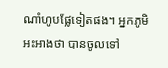ណាំហូបផ្លែទៀតផង។ អ្នកភូមិអះអាងថា បានចូលទៅ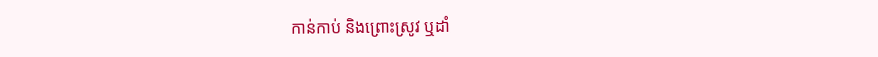កាន់កាប់ និងព្រោះស្រូវ ឬដាំ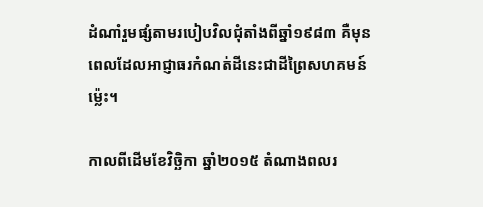ដំណាំរួមផ្សំតាមរបៀបវិលជុំតាំងពីឆ្នាំ១៩៨៣ គឺមុនពេលដែលអាជ្ញាធរកំណត់ដីនេះជាដីព្រៃសហគមន៍ម្ល៉េះ។

កាលពីដើមខែវិច្ឆិកា ឆ្នាំ២០១៥ តំណាងពលរ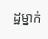ដ្ឋម្នាក់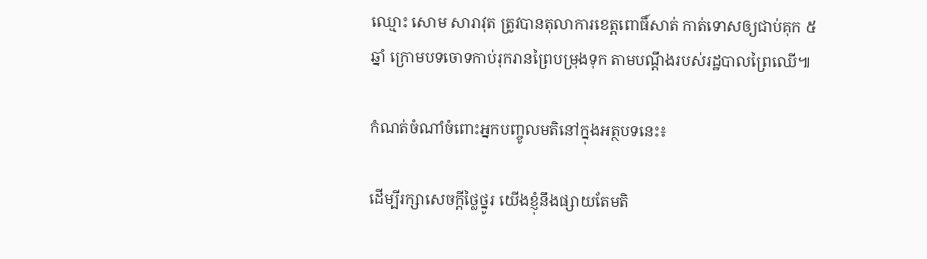ឈ្មោះ សោម សារាវុត ត្រូវបានតុលាការខេត្តពោធិ៍សាត់ កាត់ទោសឲ្យជាប់គុក ៥ឆ្នាំ ក្រោមបទចោទកាប់រុករានព្រៃបម្រុងទុក តាមបណ្ដឹងរបស់រដ្ឋបាលព្រៃឈើ៕

កំណត់ចំណាំចំពោះអ្នកបញ្ចូលមតិនៅក្នុងអត្ថបទនេះ៖

ដើម្បីរក្សាសេចក្ដីថ្លៃថ្នូរ យើងខ្ញុំនឹងផ្សាយតែមតិ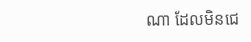ណា ដែលមិនជេ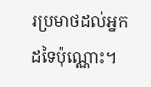រប្រមាថដល់អ្នកដទៃប៉ុណ្ណោះ។